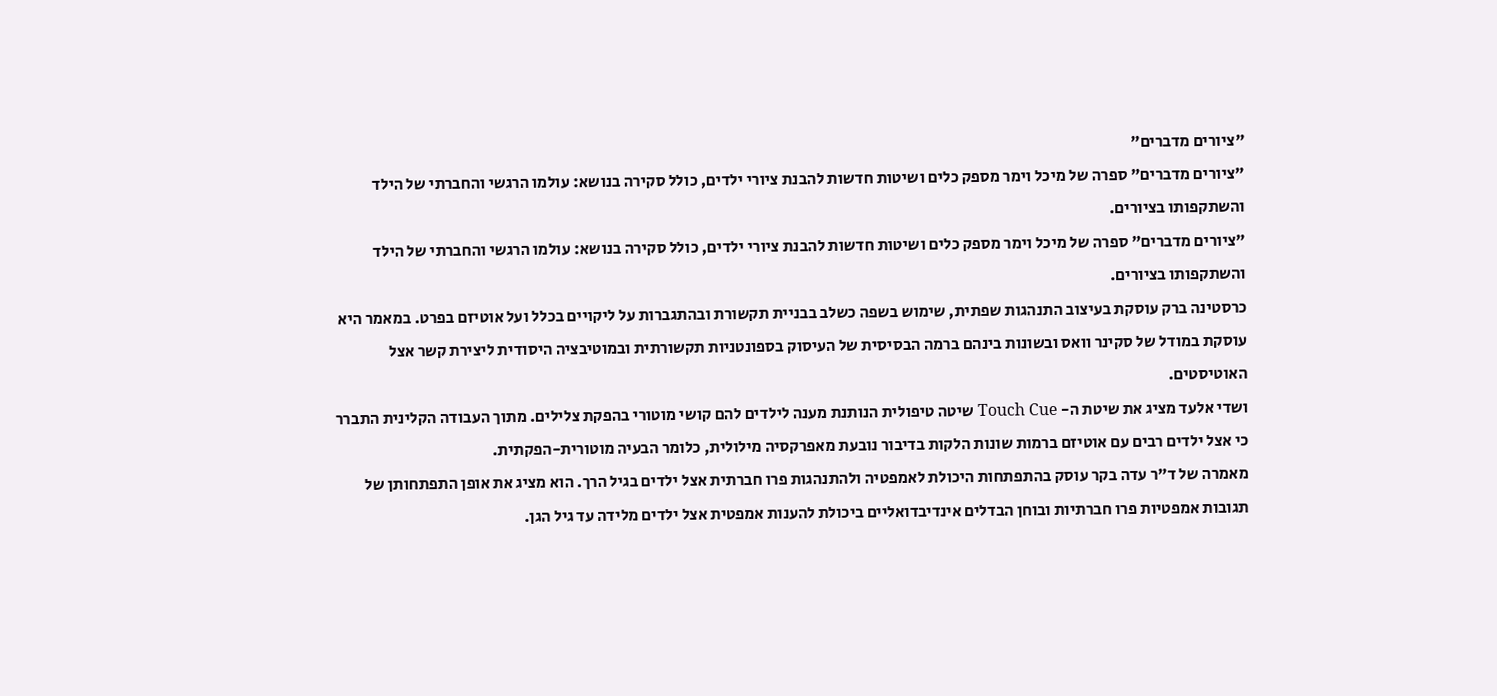"ציורים מדברים"
"ציורים מדברים" ספרה של מיכל וימר מספק כלים ושיטות חדשות להבנת ציורי ילדים, כולל סקירה בנושא: עולמו הרגשי והחברתי של הילד והשתקפותו בציורים.
"ציורים מדברים" ספרה של מיכל וימר מספק כלים ושיטות חדשות להבנת ציורי ילדים, כולל סקירה בנושא: עולמו הרגשי והחברתי של הילד והשתקפותו בציורים.
כרסטינה ברק עוסקת בעיצוב התנהגות שפתית, שימוש בשפה כשלב בבניית תקשורת ובהתגברות על ליקויים בכלל ועל אוטיזם בפרט. במאמר היא עוסקת במודל של סקינר וואס ובשונות בינהם ברמה הבסיסית של העיסוק בספונטניות תקשורתית ובמוטיבציה היסודית ליצירת קשר אצל האוטיסטים.
ושדי אלעד מציג את שיטת ה- Touch Cue שיטה טיפולית הנותנת מענה לילדים להם קושי מוטורי בהפקת צלילים. מתוך העבודה הקלינית התברר כי אצל ילדים רבים עם אוטיזם ברמות שונות הלקות בדיבור נובעת מאפרקסיה מילולית, כלומר הבעיה מוטורית-הפקתית.
מאמרה של ד"ר עדה בקר עוסק בהתפתחות היכולת לאמפטיה ולהתנהגות פרו חברתית אצל ילדים בגיל הרך. הוא מציג את אופן התפתחותן של תגובות אמפטיות פרו חברתיות ובוחן הבדלים אינדיבדואליים ביכולת להענות אמפטית אצל ילדים מלידה עד גיל הגן.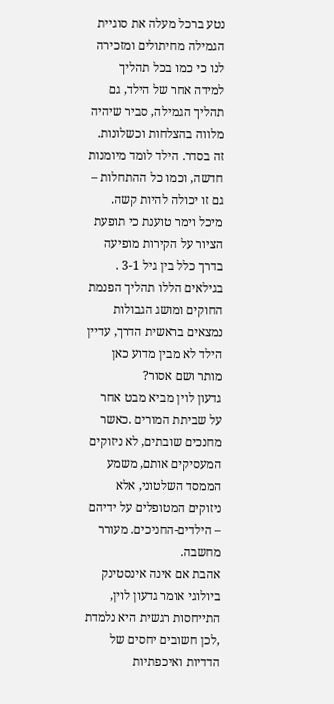נטע ברכל מעלה את סוגיית הגמילה מחיתולים ומזכירה לנו כי כמו בכל תהליך למידה אחר של הילד, גם תהליך הגמילה, סביר שיהיה מלווה בהצלחות וכשלונות. זה בסדר. הילד לומד מיומנות חדשה, וכמו כל ההתחלות – גם זו יכולה להיות קשה.
מיכל וימר טוענת כי תופעת הציור על הקירות מופיעה בדרך כלל בין גיל 3-1 . בגילאים הללו תהליך הפנמת החוקים ומושג הגבולות נמצאים בראשית הדרך, עדיין הילד לא מבין מדוע כאן מותר ושם אסור?
גדעון לוין מביא מבט אחר על שביתת המורים .כאשר מחנכים שובתים, לא ניזוקים המעסיקים אותם, משמע הממסד השלטוני, אלא ניזוקים המטופלים על ידיהם – הילדים-החניכים. מעורר מחשבה.
אהבת אם אינה אינסטינק ביולוגי אומר גדעון לוין, התייחסות רגשית היא נלמדת ,לכן חשובים יחסים של הדדיות ואיכפתיות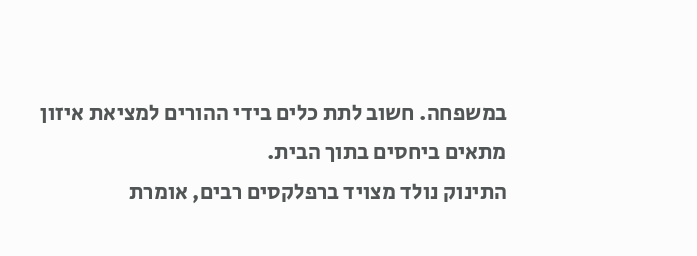במשפחה. חשוב לתת כלים בידי ההורים למציאת איזון מתאים ביחסים בתוך הבית.
התינוק נולד מצויד ברפלקסים רבים, אומרת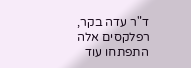ד"ר עדה בקר, רפלקסים אלה התפתחו עוד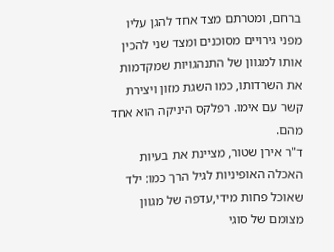ברחם, ומטרתם מצד אחד להגן עליו מפני גירויים מסוכנים ומצד שני להכין אותו למגוון של התנהגויות שמקדמות את השרדותו, כמו השגת מזון ויצירת קשר עם אימו. רפלקס היניקה הוא אחד מהם.
ד"ר אירן שטור, מציינת את בעיות האכלה האופיניות לגיל הרך כמו: ילד שאוכל פחות מידי,עדפה של מגוון מצומם של סוגי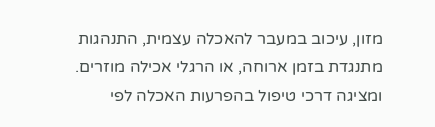מזון, עיכוב במעבר להאכלה עצמית, התנהגות מתנגדת בזמן ארוחה, או הרגלי אכילה מוזרים. ומציגה דרכי טיפול בהפרעות האכלה לפי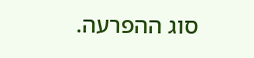סוג ההפרעה.